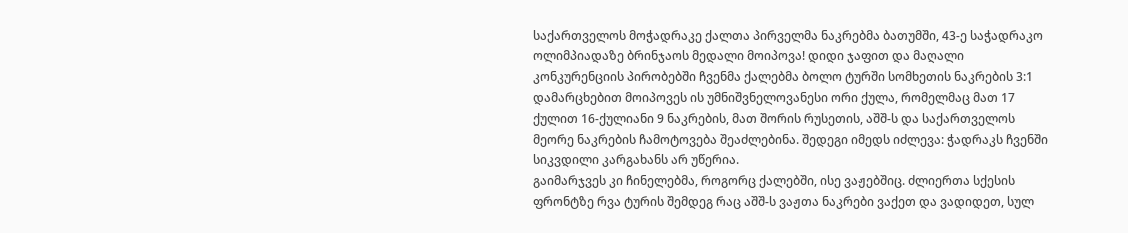საქართველოს მოჭადრაკე ქალთა პირველმა ნაკრებმა ბათუმში, 43-ე საჭადრაკო ოლიმპიადაზე ბრინჯაოს მედალი მოიპოვა! დიდი ჯაფით და მაღალი კონკურენციის პირობებში ჩვენმა ქალებმა ბოლო ტურში სომხეთის ნაკრების 3:1 დამარცხებით მოიპოვეს ის უმნიშვნელოვანესი ორი ქულა, რომელმაც მათ 17 ქულით 16-ქულიანი 9 ნაკრების, მათ შორის რუსეთის, აშშ-ს და საქართველოს მეორე ნაკრების ჩამოტოვება შეაძლებინა. შედეგი იმედს იძლევა: ჭადრაკს ჩვენში სიკვდილი კარგახანს არ უწერია.
გაიმარჯვეს კი ჩინელებმა, როგორც ქალებში, ისე ვაჟებშიც. ძლიერთა სქესის ფრონტზე რვა ტურის შემდეგ რაც აშშ-ს ვაჟთა ნაკრები ვაქეთ და ვადიდეთ, სულ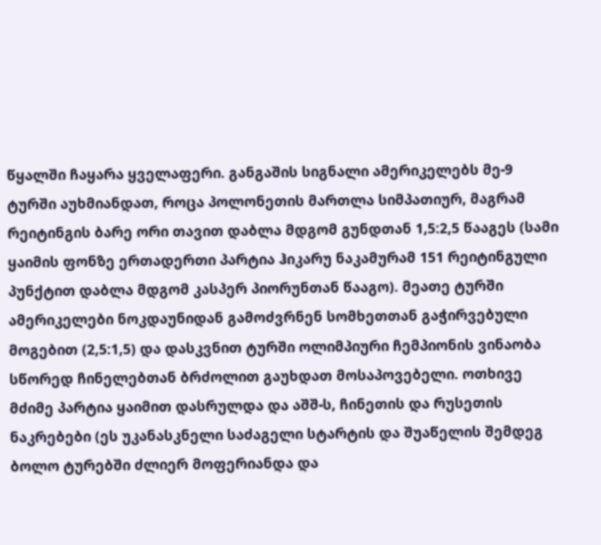წყალში ჩაყარა ყველაფერი. განგაშის სიგნალი ამერიკელებს მე-9 ტურში აუხმიანდათ, როცა პოლონეთის მართლა სიმპათიურ, მაგრამ რეიტინგის ბარე ორი თავით დაბლა მდგომ გუნდთან 1,5:2,5 წააგეს (სამი ყაიმის ფონზე ერთადერთი პარტია ჰიკარუ ნაკამურამ 151 რეიტინგული პუნქტით დაბლა მდგომ კასპერ პიორუნთან წააგო). მეათე ტურში ამერიკელები ნოკდაუნიდან გამოძვრნენ სომხეთთან გაჭირვებული მოგებით (2,5:1,5) და დასკვნით ტურში ოლიმპიური ჩემპიონის ვინაობა სწორედ ჩინელებთან ბრძოლით გაუხდათ მოსაპოვებელი. ოთხივე მძიმე პარტია ყაიმით დასრულდა და აშშ-ს, ჩინეთის და რუსეთის ნაკრებები (ეს უკანასკნელი საძაგელი სტარტის და შუაწელის შემდეგ ბოლო ტურებში ძლიერ მოფერიანდა და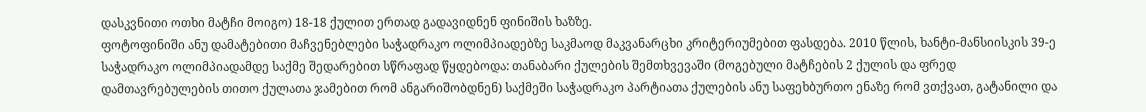დასკვნითი ოთხი მატჩი მოიგო) 18-18 ქულით ერთად გადავიდნენ ფინიშის ხაზზე.
ფოტოფინიში ანუ დამატებითი მაჩვენებლები საჭადრაკო ოლიმპიადებზე საკმაოდ მაკვანარცხი კრიტერიუმებით ფასდება. 2010 წლის, ხანტი-მანსიისკის 39-ე საჭადრაკო ოლიმპიადამდე საქმე შედარებით სწრაფად წყდებოდა: თანაბარი ქულების შემთხვევაში (მოგებული მატჩების 2 ქულის და ფრედ დამთავრებულების თითო ქულათა ჯამებით რომ ანგარიშობდნენ) საქმეში საჭადრაკო პარტიათა ქულების ანუ საფეხბურთო ენაზე რომ ვთქვათ, გატანილი და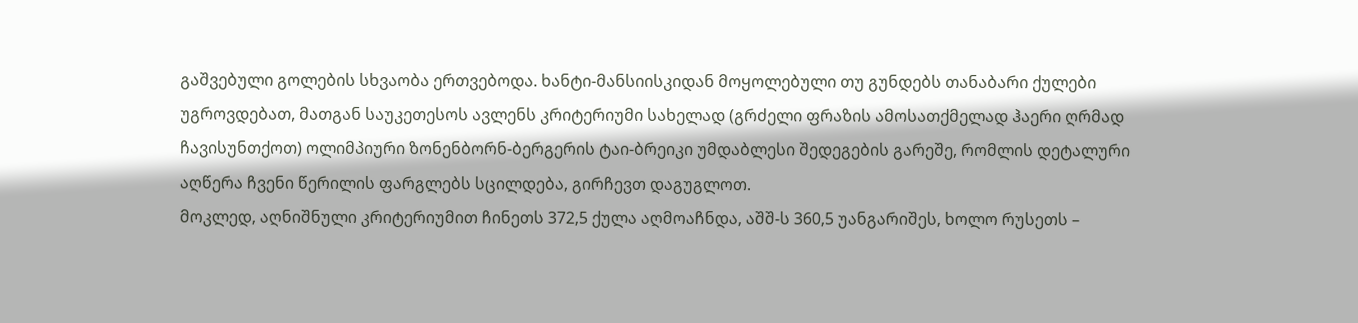გაშვებული გოლების სხვაობა ერთვებოდა. ხანტი-მანსიისკიდან მოყოლებული თუ გუნდებს თანაბარი ქულები უგროვდებათ, მათგან საუკეთესოს ავლენს კრიტერიუმი სახელად (გრძელი ფრაზის ამოსათქმელად ჰაერი ღრმად ჩავისუნთქოთ) ოლიმპიური ზონენბორნ-ბერგერის ტაი-ბრეიკი უმდაბლესი შედეგების გარეშე, რომლის დეტალური აღწერა ჩვენი წერილის ფარგლებს სცილდება, გირჩევთ დაგუგლოთ.
მოკლედ, აღნიშნული კრიტერიუმით ჩინეთს 372,5 ქულა აღმოაჩნდა, აშშ-ს 360,5 უანგარიშეს, ხოლო რუსეთს –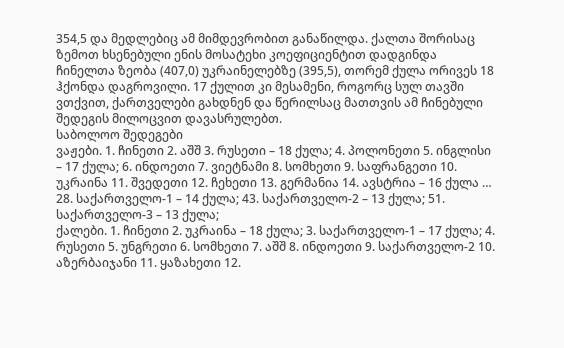354,5 და მედლებიც ამ მიმდევრობით განაწილდა. ქალთა შორისაც ზემოთ ხსენებული ენის მოსატეხი კოეფიციენტით დადგინდა ჩინელთა ზეობა (407,0) უკრაინელებზე (395,5), თორემ ქულა ორივეს 18 ჰქონდა დაგროვილი. 17 ქულით კი მესამენი, როგორც სულ თავში ვთქვით, ქართველები გახდნენ და წერილსაც მათთვის ამ ჩინებული შედეგის მილოცვით დავასრულებთ.
საბოლოო შედეგები
ვაჟები. 1. ჩინეთი 2. აშშ 3. რუსეთი – 18 ქულა; 4. პოლონეთი 5. ინგლისი – 17 ქულა; 6. ინდოეთი 7. ვიეტნამი 8. სომხეთი 9. საფრანგეთი 10. უკრაინა 11. შვედეთი 12. ჩეხეთი 13. გერმანია 14. ავსტრია – 16 ქულა … 28. საქართველო-1 – 14 ქულა; 43. საქართველო-2 – 13 ქულა; 51. საქართველო-3 – 13 ქულა;
ქალები. 1. ჩინეთი 2. უკრაინა – 18 ქულა; 3. საქართველო-1 – 17 ქულა; 4. რუსეთი 5. უნგრეთი 6. სომხეთი 7. აშშ 8. ინდოეთი 9. საქართველო-2 10. აზერბაიჯანი 11. ყაზახეთი 12.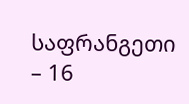საფრანგეთი – 16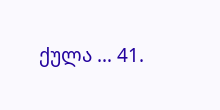ქულა … 41.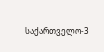საქართველო-3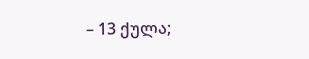– 13 ქულა;